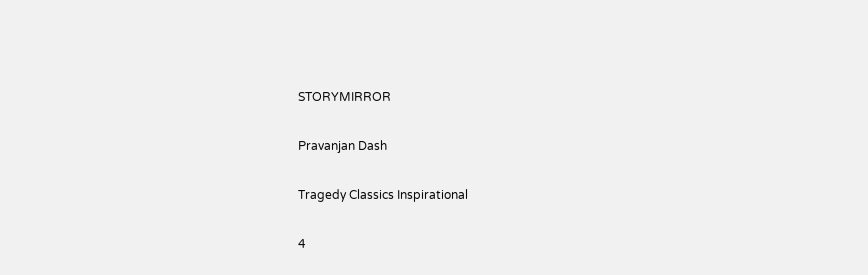STORYMIRROR

Pravanjan Dash

Tragedy Classics Inspirational

4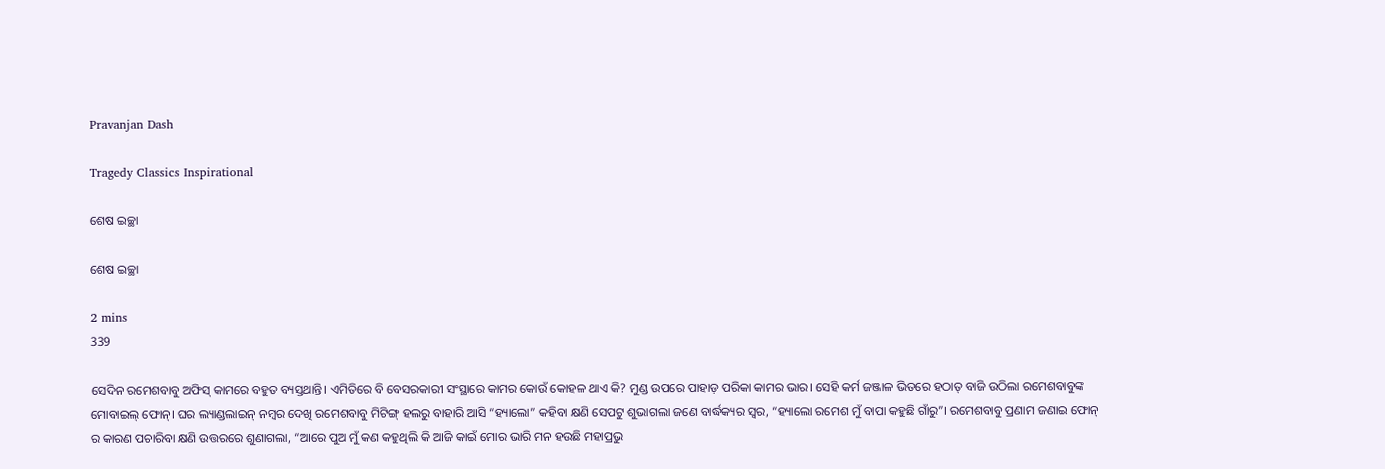Pravanjan Dash

Tragedy Classics Inspirational

ଶେଷ ଇଚ୍ଛା

ଶେଷ ଇଚ୍ଛା

2 mins
339

ସେଦିନ ରମେଶବାବୁ ଅଫିସ୍ କାମରେ ବହୁତ ବ୍ୟସ୍ତଥାନ୍ତି। ଏମିତିରେ ବି ବେସରକାରୀ ସଂସ୍ଥାରେ କାମର କୋଉଁ କୋହଳ ଥାଏ କି? ମୁଣ୍ଡ ଉପରେ ପାହାଡ଼ ପରିକା କାମର ଭାର। ସେହି କର୍ମ ଜଞ୍ଜାଳ ଭିତରେ ହଠାତ୍ ବାଜି ଉଠିଲା ରମେଶବାବୁଙ୍କ ମୋବାଇଲ୍ ଫୋନ୍। ଘର ଲ୍ୟାଣ୍ଡଲାଇନ୍ ନମ୍ବର ଦେଖି ରମେଶବାବୁ ମିଟିଙ୍ଗ୍ ହଲରୁ ବାହାରି ଆସି “ହ୍ୟାଲୋ” କହିବା କ୍ଷଣି ସେପଟୁ ଶୁଭାଗଲା ଜଣେ ବାର୍ଦ୍ଧକ୍ୟର ସ୍ୱର, “ହ୍ୟାଲୋ ରମେଶ ମୁଁ ବାପା କହୁଛି ଗାଁରୁ”। ରମେଶବାବୁ ପ୍ରଣାମ ଜଣାଇ ଫୋନ୍ ର କାରଣ ପଚାରିବା କ୍ଷଣି ଉତ୍ତରରେ ଶୁଣାଗଲା, “ଆରେ ପୁଅ ମୁଁ କଣ କହୁଥିଲି କି ଆଜି କାଇଁ ମୋର ଭାରି ମନ ହଉଛି ମହାପ୍ରଭୁ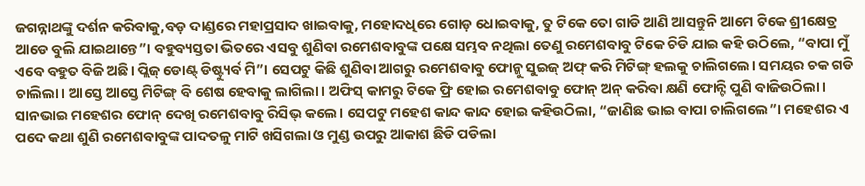ଜଗନ୍ନାଥଙ୍କୁ ଦର୍ଶନ କରିବାକୁ,ବଡ଼ ଦାଣ୍ଡରେ ମହାପ୍ରସାଦ ଖାଇବାକୁ, ମହୋଦଧିରେ ଗୋଡ଼ ଧୋଇବାକୁ, ତୁ ଟିକେ ତୋ ଗାଡି ଆଣି ଆସନ୍ତୁନି ଆମେ ଟିକେ ଶ୍ରୀକ୍ଷେତ୍ର ଆଡେ ବୁଲି ଯାଇଥାନ୍ତେ”। ବହୁବ୍ୟସ୍ତତା ଭିତରେ ଏସବୁ ଶୁଣିବା ରମେଶବାବୁଙ୍କ ପକ୍ଷେ ସମ୍ଭବ ନଥିଲା ତେଣୁ ରମେଶବାବୁ ଟିକେ ଚିଡି ଯାଇ କହି ଉଠିଲେ, “ବାପା ମୁଁ ଏବେ ବହୁତ ବିଜି ଅଛି। ପ୍ଲିଜ୍ ଡୋଣ୍ଟ୍ ଡିଷ୍ଟ୍ୟୁର୍ବ ମି”। ସେପଟୁ କିଛି ଶୁଣିବା ଆଗରୁ ରମେଶବାବୁ ଫୋନ୍କୁ ସୁଇଜ୍ ଅଫ୍ କରି ମିଟିଙ୍ଗ୍ ହଲକୁ ଚାଲିଗଲେ। ସମୟର ଚକ ଗଡି ଚାଲିଲା। ଆସ୍ତେ ଆସ୍ତେ ମିଟିଙ୍ଗ୍ ବି ଶେଷ ହେବାକୁ ଲାଗିଲା। ଅଫିସ୍ କାମରୁ ଟିକେ ଫ୍ରି ହୋଇ ରମେଶବାବୁ ଫୋନ୍ ଅନ୍ କରିବା କ୍ଷଣି ଫୋନ୍ଟି ପୁଣି ବାଜିଉଠିଲା। ସାନଭାଇ ମହେଶର ଫୋନ୍ ଦେଖି ରମେଶବାବୁ ରିସିଭ୍ କଲେ। ସେପଟୁ ମହେଶ କାନ୍ଦ କାନ୍ଦ ହୋଇ କହିଉଠିଲା, “ଜାଣିଛ ଭାଇ ବାପା ଚାଲିଗଲେ”। ମହେଶର ଏ ପଦେ କଥା ଶୁଣି ରମେଶବାବୁଙ୍କ ପାଦତଳୁ ମାଟି ଖସିଗଲା ଓ ମୁଣ୍ଡ ଉପରୁ ଆକାଶ ଛିଡି ପଡିଲା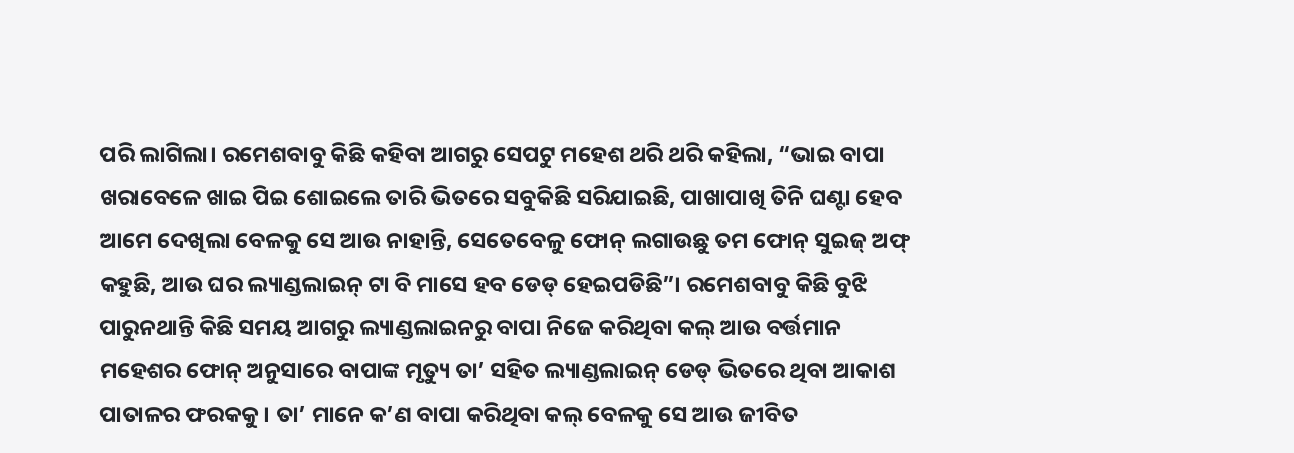ପରି ଲାଗିଲା। ରମେଶବାବୁ କିଛି କହିବା ଆଗରୁ ସେପଟୁ ମହେଶ ଥରି ଥରି କହିଲା, “ଭାଇ ବାପା ଖରାବେଳେ ଖାଇ ପିଇ ଶୋଇଲେ ତାରି ଭିତରେ ସବୁକିଛି ସରିଯାଇଛି, ପାଖାପାଖି ତିନି ଘଣ୍ଟା ହେବ ଆମେ ଦେଖିଲା ବେଳକୁ ସେ ଆଉ ନାହାନ୍ତି, ସେତେବେଳୁ ଫୋନ୍ ଲଗାଉଛୁ ତମ ଫୋନ୍ ସୁଇଜ୍ ଅଫ୍ କହୁଛି, ଆଉ ଘର ଲ୍ୟାଣ୍ଡଲାଇନ୍ ଟା ବି ମାସେ ହବ ଡେଡ୍ ହେଇପଡିଛି”। ରମେଶବାବୁ କିଛି ବୁଝି ପାରୁନଥାନ୍ତି କିଛି ସମୟ ଆଗରୁ ଲ୍ୟାଣ୍ଡଲାଇନରୁ ବାପା ନିଜେ କରିଥିବା କଲ୍ ଆଉ ବର୍ତ୍ତମାନ ମହେଶର ଫୋନ୍ ଅନୁସାରେ ବାପାଙ୍କ ମୃତ୍ୟୁ ତା’ ସହିତ ଲ୍ୟାଣ୍ଡଲାଇନ୍ ଡେଡ୍ ଭିତରେ ଥିବା ଆକାଶ ପାତାଳର ଫରକକୁ। ତା’ ମାନେ କ’ଣ ବାପା କରିଥିବା କଲ୍ ବେଳକୁ ସେ ଆଉ ଜୀବିତ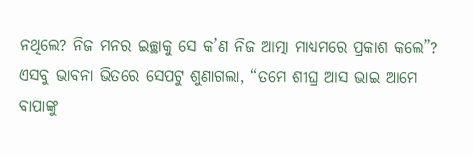ନଥିଲେ? ନିଜ ମନର ଇଚ୍ଛାକୁ ସେ କ’ଣ ନିଜ ଆତ୍ମା ମାଧ୍ୟମରେ ପ୍ରକାଶ କଲେ”? ଏସବୁ ଭାବନା ଭିତରେ ସେପଟୁ ଶୁଣାଗଲା, “ତମେ ଶୀଘ୍ର ଆସ ଭାଇ ଆମେ ବାପାଙ୍କୁ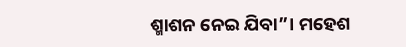ଶ୍ମାଶନ ନେଇ ଯିବା”। ମହେଶ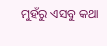ମୁହଁରୁ ଏସବୁ କଥା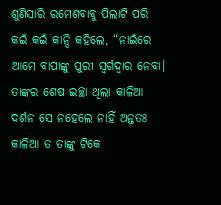ଶୁଣିସାରି ରମେଶବାବୁ ପିଲାଟି ପରି କଇଁ କଇଁ କାନ୍ଦି କହିଲେ, “ନାଇଁରେ ଆମେ ବାପାଙ୍କୁ ପୁରୀ ସ୍ୱର୍ଗଦ୍ୱାର ନେବା। ତାଙ୍କର ଶେଷ ଇଚ୍ଛା ଥିଲା କାଳିଆ ଦର୍ଶନ ସେ ନହେଲେ ନାହିଁ ଅନ୍ତତଃ କାଳିଆ ତ ତାଙ୍କୁ ଟିକେ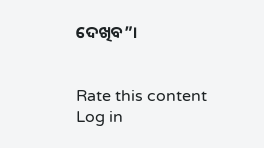ଦେଖିବ”।


Rate this content
Log in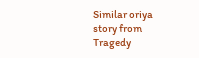Similar oriya story from Tragedy